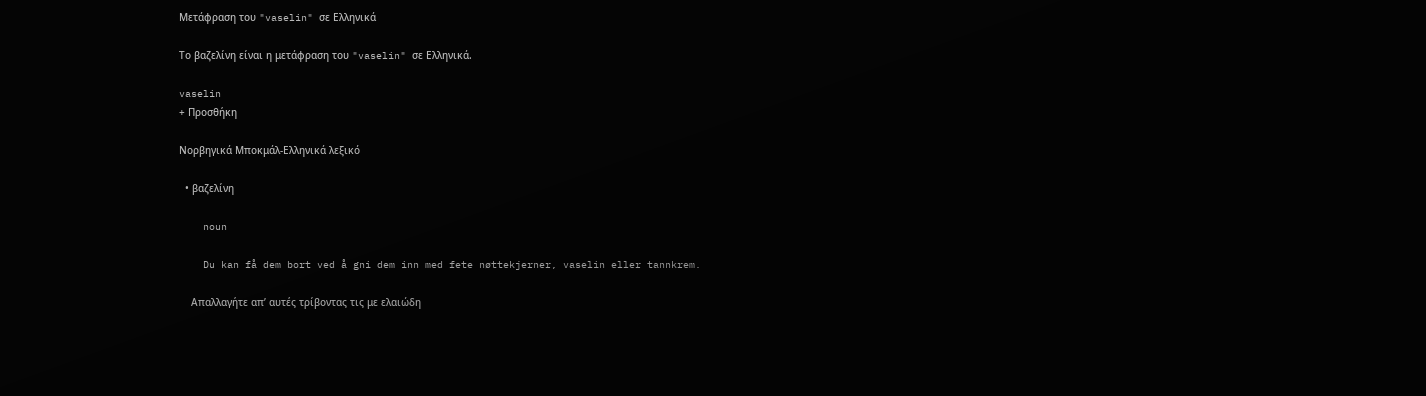Μετάφραση του "vaselin" σε Ελληνικά

Το βαζελίνη είναι η μετάφραση του "vaselin" σε Ελληνικά.

vaselin
+ Προσθήκη

Νορβηγικά Μποκμάλ-Ελληνικά λεξικό

  • βαζελίνη

    noun

    Du kan få dem bort ved å gni dem inn med fete nøttekjerner, vaselin eller tannkrem.

    Απαλλαγήτε απ’ αυτές τρίβοντας τις με ελαιώδη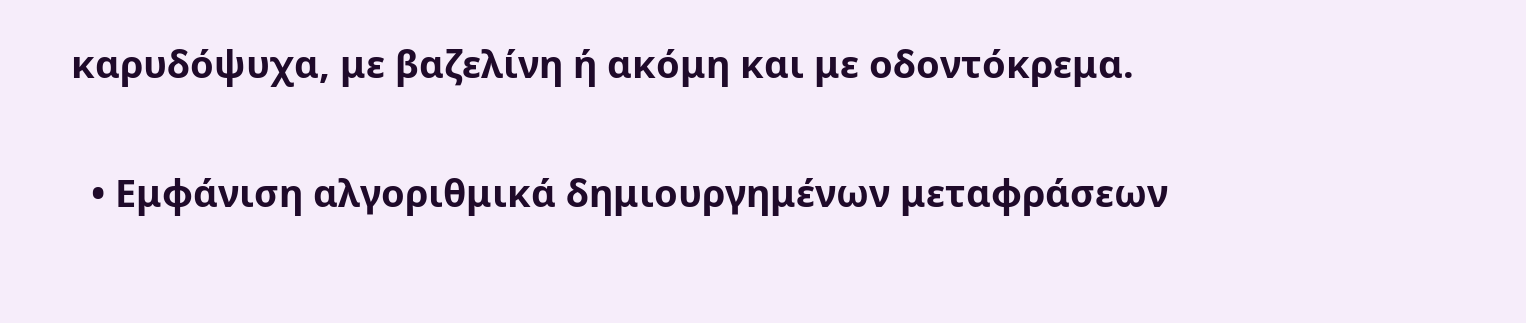καρυδόψυχα, με βαζελίνη ή ακόμη και με οδοντόκρεμα.

  • Εμφάνιση αλγοριθμικά δημιουργημένων μεταφράσεων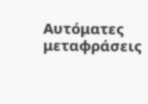Αυτόματες μεταφράσεις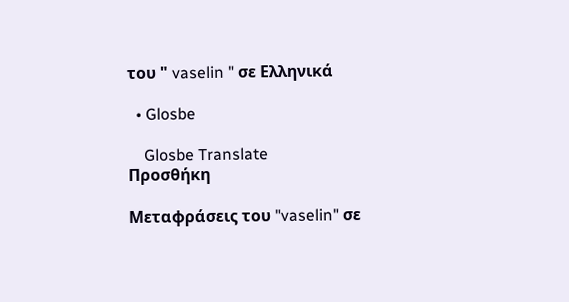του " vaselin " σε Ελληνικά

  • Glosbe

    Glosbe Translate
Προσθήκη

Μεταφράσεις του "vaselin" σε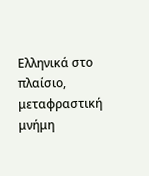Ελληνικά στο πλαίσιο, μεταφραστική μνήμη